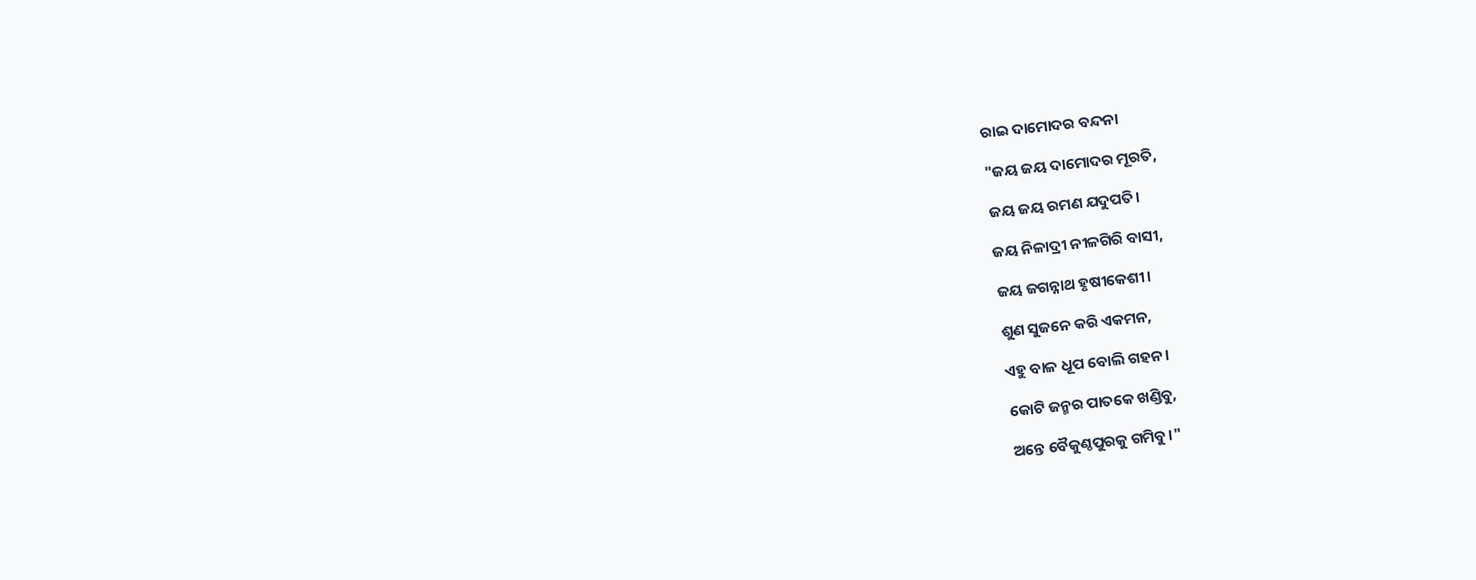ରାଇ ଦାମୋଦର ବନ୍ଦନା

"ଜୟ ଜୟ ଦାମୋଦର ମୂରତି,

ଜୟ ଜୟ ରମଣ ଯଦୁପତି।

ଜୟ ନିଳାଦ୍ରୀ ନୀଳଗିରି ବାସୀ,

ଜୟ ଜଗନ୍ନାଥ ହୃଷୀକେଶୀ।

ଶୁଣ ସୁଜନେ କରି ଏକମନ,

ଏହୁ ବାଳ ଧୂପ ବୋଲି ଗହନ।

କୋଟି ଜନ୍ମର ପାତକେ ଖଣ୍ଡିବୁ,

ଅନ୍ତେ ବୈକୁଣ୍ଠପୁରକୁ ଗମିବୁ।"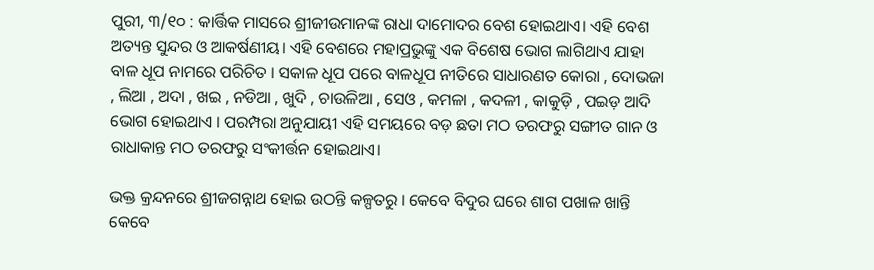ପୁରୀ, ୩/୧୦ : କାର୍ତ୍ତିକ ମାସରେ ଶ୍ରୀଜୀଉମାନଙ୍କ ରାଧା ଦାମୋଦର ବେଶ ହୋଇଥାଏ। ଏହି ବେଶ ଅତ୍ୟନ୍ତ ସୁନ୍ଦର ଓ ଆକର୍ଷଣୀୟ। ଏହି ବେଶରେ ମହାପ୍ରଭୁଙ୍କୁ ଏକ ବିଶେଷ ଭୋଗ ଲାଗିଥାଏ ଯାହା ବାଳ ଧୂପ ନାମରେ ପରିଚିତ । ସକାଳ ଧୂପ ପରେ ବାଳଧୂପ ନୀତିରେ ସାଧାରଣତ କୋରା , ଦୋଭଜା , ଲିଆ , ଅଦା , ଖଇ , ନଡିଆ , ଖୁଦି , ଚାଉଳିଆ , ସେଓ , କମଳା , କଦଳୀ , କାକୁଡ଼ି , ପଇଡ଼ ଆଦି ଭୋଗ ହୋଇଥାଏ । ପରମ୍ପରା ଅନୁଯାୟୀ ଏହି ସମୟରେ ବଡ଼ ଛତା ମଠ ତରଫରୁ ସଙ୍ଗୀତ ଗାନ ଓ ରାଧାକାନ୍ତ ମଠ ତରଫରୁ ସଂକୀର୍ତ୍ତନ ହୋଇଥାଏ।

ଭକ୍ତ କ୍ରନ୍ଦନରେ ଶ୍ରୀଜଗନ୍ନାଥ ହୋଇ ଉଠନ୍ତି କଳ୍ପତରୁ । କେବେ ବିଦୁର ଘରେ ଶାଗ ପଖାଳ ଖାନ୍ତି କେବେ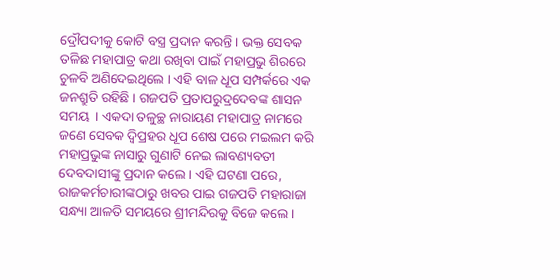ଦ୍ରୌପଦୀକୁ କୋଟି ବସ୍ତ୍ର ପ୍ରଦାନ କରନ୍ତି । ଭକ୍ତ ସେବକ ତଳିଛ ମହାପାତ୍ର କଥା ରଖିବା ପାଇଁ ମହାପ୍ରଭୁ ଶିରରେ ଚୁଳବି ଅଣିଦେଇଥିଲେ । ଏହି ବାଳ ଧୂପ ସମ୍ପର୍କରେ ଏକ ଜନଶ୍ରୁତି ରହିଛି । ଗଜପତି ପ୍ରତାପରୁଦ୍ରଦେବଙ୍କ ଶାସନ ସମୟ  । ଏକଦା ତଳୁଚ୍ଛ ନାରାୟଣ ମହାପାତ୍ର ନାମରେ ଜଣେ ସେବକ ଦ୍ୱିପ୍ରହର ଧୂପ ଶେଷ ପରେ ମଇଲମ କରି ମହାପ୍ରଭୁଙ୍କ ନାସାରୁ ଗୁଣାଟି ନେଇ ଲାବଣ୍ୟବତୀ ଦେବଦାସୀଙ୍କୁ ପ୍ରଦାନ କଲେ। ଏହି ଘଟଣା ପରେ, ରାଜକର୍ମଚାରୀଙ୍କଠାରୁ ଖବର ପାଇ ଗଜପତି ମହାରାଜା ସନ୍ଧ୍ୟା ଆଳତି ସମୟରେ ଶ୍ରୀମନ୍ଦିରକୁ ବିଜେ କଲେ।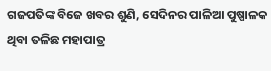ଗଜପତିଙ୍କ ବିଜେ ଖବର ଶୁଣି, ସେଦିନର ପାଳିଆ ପୁଷ୍ପାଳକ ଥିବା ତଳିଛ ମହାପାତ୍ର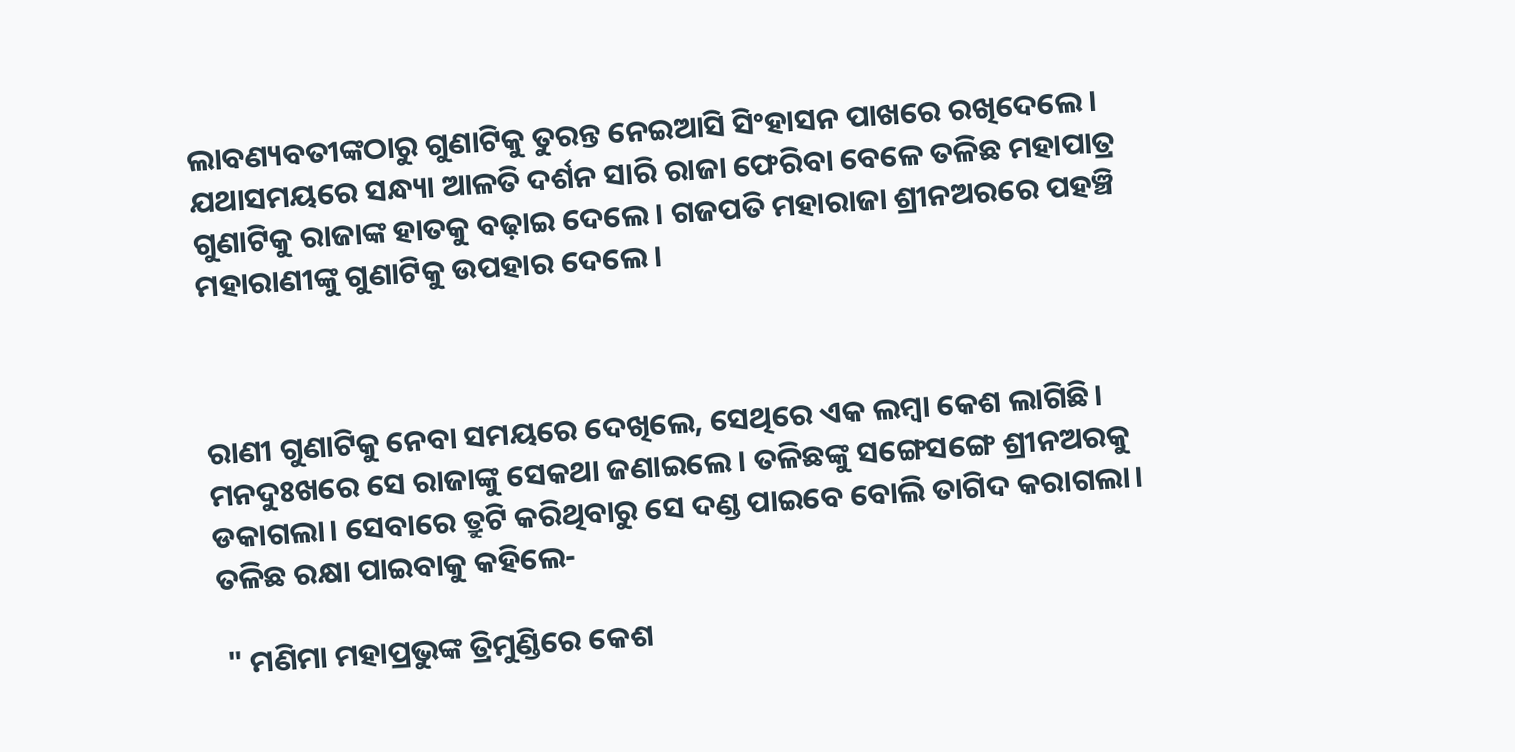ଲାବଣ୍ୟବତୀଙ୍କଠାରୁ ଗୁଣାଟିକୁ ତୁରନ୍ତ ନେଇଆସି ସିଂହାସନ ପାଖରେ ରଖିଦେଲେ। ଯଥାସମୟରେ ସନ୍ଧ୍ୟା ଆଳତି ଦର୍ଶନ ସାରି ରାଜା ଫେରିବା ବେଳେ ତଳିଛ ମହାପାତ୍ର ଗୁଣାଟିକୁ ରାଜାଙ୍କ ହାତକୁ ବଢ଼ାଇ ଦେଲେ। ଗଜପତି ମହାରାଜା ଶ୍ରୀନଅରରେ ପହଞ୍ଚି ମହାରାଣୀଙ୍କୁ ଗୁଣାଟିକୁ ଉପହାର ଦେଲେ।



ରାଣୀ ଗୁଣାଟିକୁ ନେବା ସମୟରେ ଦେଖିଲେ, ସେଥିରେ ଏକ ଲମ୍ବା କେଶ ଲାଗିଛି। ମନଦୁଃଖରେ ସେ ରାଜାଙ୍କୁ ସେକଥା ଜଣାଇଲେ। ତଳିଛଙ୍କୁ ସଙ୍ଗେସଙ୍ଗେ ଶ୍ରୀନଅରକୁ ଡକାଗଲା। ସେବାରେ ତ୍ରୁଟି କରିଥିବାରୁ ସେ ଦଣ୍ଡ ପାଇବେ ବୋଲି ତାଗିଦ କରାଗଲା। ତଳିଛ ରକ୍ଷା ପାଇବାକୁ କହିଲେ-

 " ମଣିମା ମହାପ୍ରଭୁଙ୍କ ତ୍ରିମୁଣ୍ଡିରେ କେଶ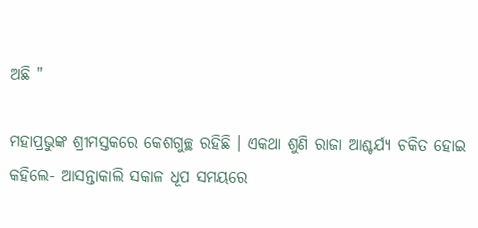ଅଛି "

ମହାପ୍ରଭୁଙ୍କ ଶ୍ରୀମସ୍ତକରେ କେଶଗୁଚ୍ଛ ରହିଛି । ଏକଥା ଶୁଣି ରାଜା ଆଶ୍ଚର୍ଯ୍ୟ ଚକିତ ହୋଇ କହିଲେ- ଆସନ୍ତାକାଲି ସକାଳ ଧୂପ ସମୟରେ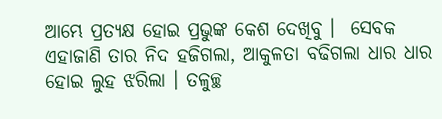ଆମ୍ଭେ ପ୍ରତ୍ୟକ୍ଷ ହୋଇ ପ୍ରଭୁଙ୍କ କେଶ ଦେଖିବୁ ।  ସେବକ ଏହାଜାଣି ତାର ନିଦ ହଜିଗଲା, ଆକୁଳତା ବଢିଗଲା ଧାର ଧାର ହୋଇ ଲୁହ ଝରିଲା । ତଳୁଚ୍ଛ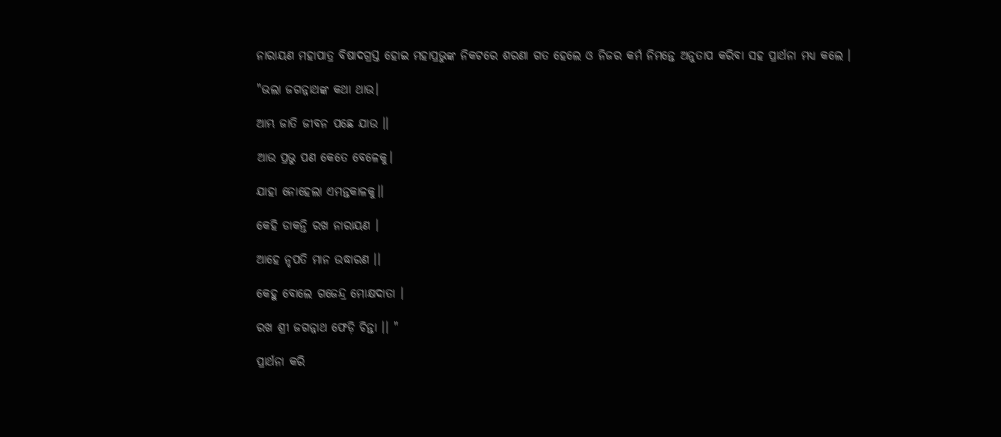ନାରାୟଣ ମହାପାତ୍ର ବିଷାଦଗ୍ରସ୍ତ ହୋଇ ମହାପ୍ରଭୁଙ୍କ ନିକଟରେ ଶରଣା ଗତ ହେଲେ ଓ ନିଜର କର୍ମ ନିମନ୍ତେ ଅନୁତାପ କରିବା ସହ ପ୍ରାର୍ଥନା ମଧ୍ୟ କଲେ ।

"ଭଲା ଜଗନ୍ନାଥଙ୍କ କଥା ଥାଉ।

ଆମ୍ଭ ଜାତି ଜୀବନ ପଛେ ଯାଉ ।।

ଆଉ ପ୍ରଭୁ ପଣ କେତେ ବେଳେକୁ।

ଯାହା ନୋହେଲା ଏମନ୍ତକାଳକୁ।।

କେହି ଡାକନ୍ତି ରଖ ନାରାୟଣ ।

ଆହେ ନୃପତି ମାନ ଉଦ୍ଧାରଣ ।।

କେହୁ ବୋଲେ ଗଜେନ୍ଦ୍ର ମୋକ୍ଷଦାତା ।

ରଖ ଶ୍ରୀ ଜଗନ୍ନାଥ ଫେଡ଼ି ଚିନ୍ତା ।। "

ପ୍ରାର୍ଥନା କରି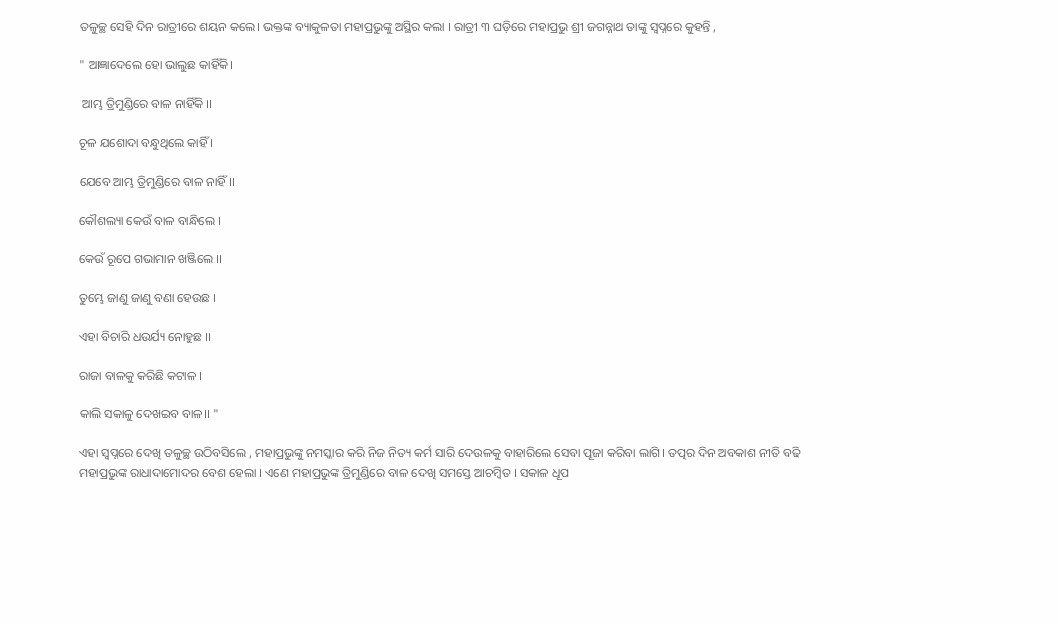ତଳୁଚ୍ଛ ସେହି ଦିନ ରାତ୍ରୀରେ ଶୟନ କଲେ। ଭକ୍ତଙ୍କ ବ୍ୟାକୁଳତା ମହାପ୍ରଭୁଙ୍କୁ ଅସ୍ଥିର କଲା । ରାତ୍ରୀ ୩ ଘଡ଼ିରେ ମହାପ୍ରଭୁ ଶ୍ରୀ ଜଗନ୍ନାଥ ତାଙ୍କୁ ସ୍ୱପ୍ନରେ କୁହନ୍ତି ,

" ଆଜ୍ଞାଦେଲେ ହୋ ଭାଲୁଛ କାହିଁକି।

 ଆମ୍ଭ ତ୍ରିମୁଣ୍ଡିରେ ବାଳ ନାହିଁକି ।।

ଚୂଳ ଯଶୋଦା ବନ୍ଧୁଥିଲେ କାହିଁ ।

ଯେବେ ଆମ୍ଭ ତ୍ରିମୁଣ୍ଡିରେ ବାଳ ନାହିଁ।।

କୌଶଲ୍ୟା କେଉଁ ବାଳ ବାନ୍ଧିଲେ ।

କେଉଁ ରୂପେ ଗଭାମାନ ଖଞ୍ଜିଲେ ।।

ତୁମ୍ଭେ ଜାଣୁ ଜାଣୁ ବଣା ହେଉଛ ।

ଏହା ବିଚାରି ଧଉର୍ଯ୍ୟ ନୋହୁଛ ।।

ରାଜା ବାଳକୁ କରିଛି କଟାଳ ।

କାଲି ସକାଳୁ ଦେଖଇବ ବାଳ।। "

ଏହା ସ୍ୱପ୍ନରେ ଦେଖି ତଳୁଚ୍ଛ ଉଠିବସିଲେ , ମହାପ୍ରଭୁଙ୍କୁ ନମସ୍କାର କରି ନିଜ ନିତ୍ୟ କର୍ମ ସାରି ଦେଉଳକୁ ବାହାରିଲେ ସେବା ପୂଜା କରିବା ଲାଗି। ତତ୍ପର ଦିନ ଅବକାଶ ନୀତି ବଢି ମହାପ୍ରଭୁଙ୍କ ରାଧାଦାମୋଦର ବେଶ ହେଲା । ଏଣେ ମହାପ୍ରଭୁଙ୍କ ତ୍ରିମୁଣ୍ଡିରେ ବାଳ ଦେଖି ସମସ୍ତେ ଆଚମ୍ୱିତ । ସକାଳ ଧୂପ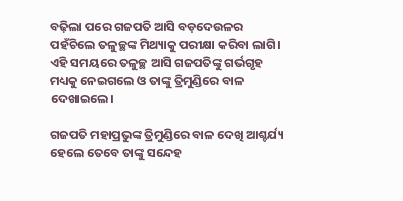ବଢ଼ିଲା ପରେ ଗଜପତି ଆସି ବଡ଼ଦେଉଳର ପହଁଚିଲେ ତଳୁଚ୍ଛଙ୍କ ମିଥ୍ୟାକୁ ପରୀକ୍ଷା କରିବା ଲାଗି। ଏହି ସମୟରେ ତଳୁଚ୍ଛ ଆସି ଗଜପତିଙ୍କୁ ଗର୍ଭଗୃହ ମଧ୍ୟକୁ ନେଇଗଲେ ଓ ତାଙ୍କୁ ତ୍ରିମୁଣ୍ଡିରେ ବାଳ ଦେଖାଇଲେ।

ଗଜପତି ମହାପ୍ରଭୁଙ୍କ ତ୍ରିମୁଣ୍ଡିରେ ବାଳ ଦେଖି ଆଶ୍ଚର୍ଯ୍ୟ ହେଲେ ତେବେ ତାଙ୍କୁ ସନ୍ଦେହ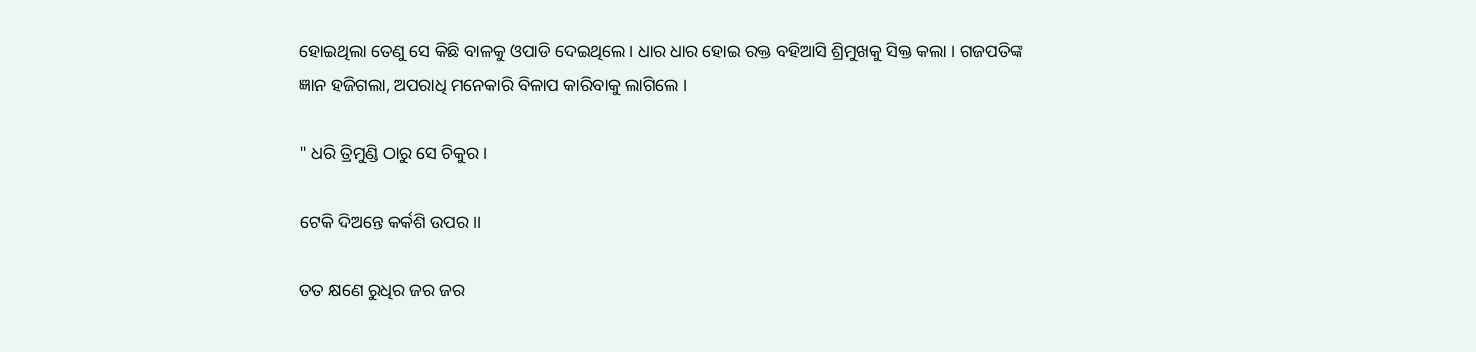ହୋଇଥିଲା ତେଣୁ ସେ କିଛି ବାଳକୁ ଓପାଡି ଦେଇଥିଲେ । ଧାର ଧାର ହୋଇ ରକ୍ତ ବହିଆସି ଶ୍ରିମୁଖକୁ ସିକ୍ତ କଲା । ଗଜପତିଙ୍କ ଜ୍ଞାନ ହଜିଗଲା, ଅପରାଧି ମନେକାରି ବିଳାପ କାରିବାକୁ ଲାଗିଲେ ।

" ଧରି ତ୍ରିମୁଣ୍ଡି ଠାରୁ ସେ ଚିକୁର ।

ଟେକି ଦିଅନ୍ତେ କର୍କଶି ଉପର।।

ତତ କ୍ଷଣେ ରୁଧିର ଜର ଜର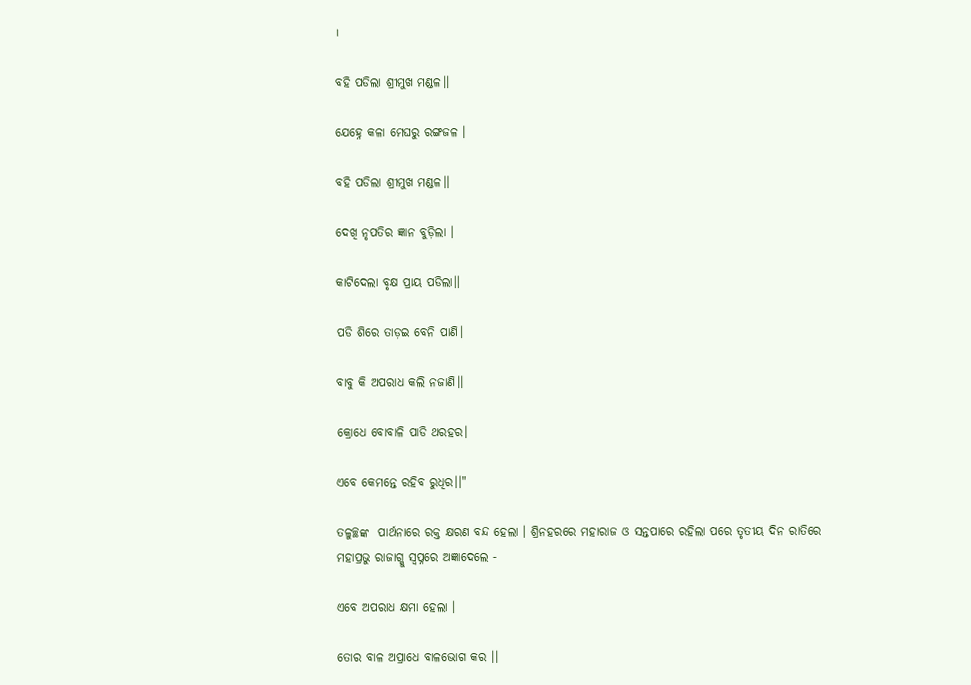।

ବହି ପଡିଲା ଶ୍ରୀମୁଖ ମଣ୍ଡଳ।।

ଯେହ୍ନେ କଳା ମେଘରୁ ରଙ୍ଗଜଳ ।

ବହି ପଡିଲା ଶ୍ରୀମୁଖ ମଣ୍ଡଳ।।

ଦେଖି ନୃପତିର ଜ୍ଞାନ ବୁଡ଼ିଲା ।

କାଟିଦେଲା ବୃକ୍ଷ ପ୍ରାୟ ପଡିଲା।।

ପଡି ଶିରେ ତାଡ଼ଇ ବେନି ପାଣି।

ବାବୁ କି ଅପରାଧ କଲି ନଜାଣି।।

କ୍ରୋଧେ ବୋବାଳି ପାଡି ଥରହର।

ଏବେ କେମନ୍ତେ ରହିବ ରୁଧିର।।"

ତଳୁଚ୍ଛଙ୍କ  ପାର୍ଥନାରେ ରକ୍ତ କ୍ଷରଣ ବନ୍ଦ ହେଲା । ଶ୍ରିନହରରେ ମହାରାଜ ଓ ସନ୍ତପାରେ ରହିଲା ପରେ ତୃତୀୟ ଦିନ ରାତିରେ ମହାପ୍ରଭୁ ରାଜାଗ୍କୁ ସ୍ବପ୍ନରେ ଅଜ୍ଞାଦେଲେ -

ଏବେ ଅପରାଧ କ୍ଷମା ହେଲା ।

ତୋର ବାଳ ଅପ୍ରାଧେ ବାଳଭୋଗ କର ।।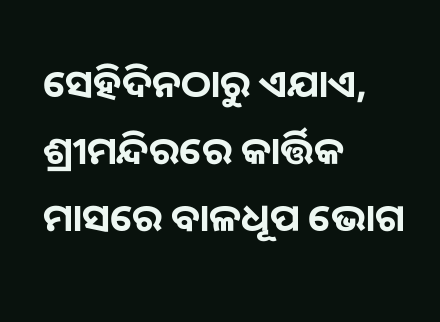ସେହିଦିନଠାରୁ ଏଯାଏ, ଶ୍ରୀମନ୍ଦିରରେ କାର୍ତ୍ତିକ ମାସରେ ବାଳଧୂପ ଭୋଗ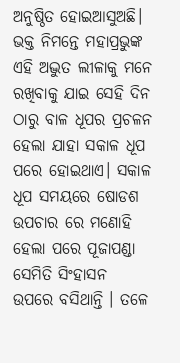ଅନୁଷ୍ଠିତ ହୋଇଆସୁଅଛି। ଭକ୍ତ ନିମନ୍ତେ ମହାପ୍ରଭୁଙ୍କ ଏହି ଅଦ୍ଭୁତ ଲୀଳାକୁ ମନେ ରଖିବାକୁ ଯାଇ ସେହି ଦିନ ଠାରୁ ବାଳ ଧୂପର ପ୍ରଚଳନ ହେଲା ଯାହା ସକାଳ ଧୂପ ପରେ ହୋଇଥାଏ। ସକାଳ ଧୂପ ସମୟରେ ଷୋଡଶ ଉପଚାର ରେ ମଣୋହି ହେଲା ପରେ ପୂଜାପଣ୍ଡା ସେମିତି ସିଂହାସନ ଉପରେ ବସିଥାନ୍ତି । ତଳେ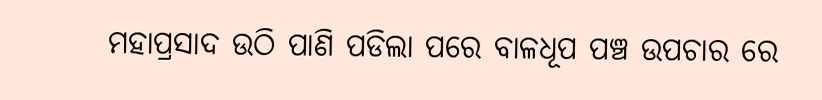ମହାପ୍ରସାଦ ଉଠି ପାଣି ପଡିଲା ପରେ ବାଳଧୂପ ପଞ୍ଚ ଉପଚାର ରେ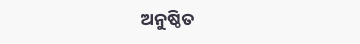ଅନୁଷ୍ଠିତ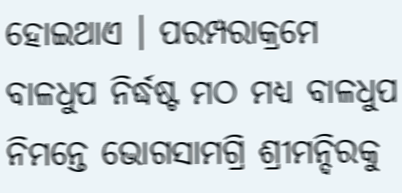ହୋଇଥାଏ । ପରମ୍ପରାକ୍ରମେ ବାଳଧୁପ ନିର୍ଦ୍ଧଷ୍ଟ ମଠ ମଧ୍ୟ ବାଳଧୁପ ନିମନ୍ତେ ଭୋଗସାମଗ୍ରି ଶ୍ରୀମନ୍ଦିରକୁ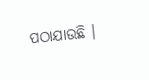ପଠାଯାଉଛି ।